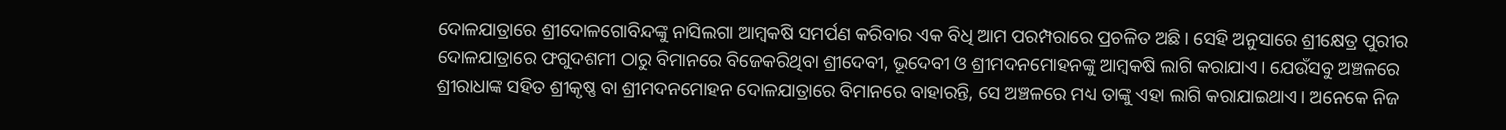ଦୋଳଯାତ୍ରାରେ ଶ୍ରୀଦୋଳଗୋବିନ୍ଦଙ୍କୁ ନାସିଲଗା ଆମ୍ବକଷି ସମର୍ପଣ କରିବାର ଏକ ବିଧି ଆମ ପରମ୍ପରାରେ ପ୍ରଚଳିତ ଅଛି। ସେହି ଅନୁସାରେ ଶ୍ରୀକ୍ଷେତ୍ର ପୁରୀର ଦୋଳଯାତ୍ରାରେ ଫଗୁଦଶମୀ ଠାରୁ ବିମାନରେ ବିଜେକରିଥିବା ଶ୍ରୀଦେବୀ, ଭୂଦେବୀ ଓ ଶ୍ରୀମଦନମୋହନଙ୍କୁ ଆମ୍ବକଷି ଲାଗି କରାଯାଏ। ଯେଉଁସବୁ ଅଞ୍ଚଳରେ ଶ୍ରୀରାଧାଙ୍କ ସହିତ ଶ୍ରୀକୃଷ୍ଣ ବା ଶ୍ରୀମଦନମୋହନ ଦୋଳଯାତ୍ରାରେ ବିମାନରେ ବାହାରନ୍ତି, ସେ ଅଞ୍ଚଳରେ ମଧ୍ୟ ତାଙ୍କୁ ଏହା ଲାଗି କରାଯାଇଥାଏ। ଅନେକେ ନିଜ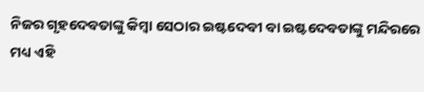ନିଜର ଗୃହଦେବତାଙ୍କୁ କିମ୍ବା ସେଠାର ଇଷ୍ଟଦେବୀ ବା ଇଷ୍ଟଦେବତାଙ୍କୁ ମନ୍ଦିରରେ ମଧ୍ୟ ଏହି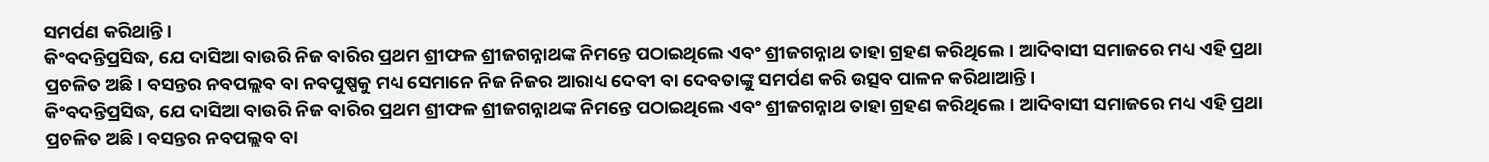ସମର୍ପଣ କରିଥାନ୍ତି।
କିଂବଦନ୍ତିପ୍ରସିଦ୍ଧ, ଯେ ଦାସିଆ ବାଉରି ନିଜ ବାରିର ପ୍ରଥମ ଶ୍ରୀଫଳ ଶ୍ରୀଜଗନ୍ନାଥଙ୍କ ନିମନ୍ତେ ପଠାଇଥିଲେ ଏବଂ ଶ୍ରୀଜଗନ୍ନାଥ ତାହା ଗ୍ରହଣ କରିଥିଲେ। ଆଦିବାସୀ ସମାଜରେ ମଧ୍ୟ ଏହି ପ୍ରଥା ପ୍ରଚଳିତ ଅଛି। ବସନ୍ତର ନବପଲ୍ଲବ ବା ନବପୁଷ୍ପକୁ ମଧ୍ୟ ସେମାନେ ନିଜ ନିଜର ଆରାଧ୍ୟ ଦେବୀ ବା ଦେବତାଙ୍କୁ ସମର୍ପଣ କରି ଉତ୍ସବ ପାଳନ କରିଥାଆନ୍ତି।
କିଂବଦନ୍ତିପ୍ରସିଦ୍ଧ, ଯେ ଦାସିଆ ବାଉରି ନିଜ ବାରିର ପ୍ରଥମ ଶ୍ରୀଫଳ ଶ୍ରୀଜଗନ୍ନାଥଙ୍କ ନିମନ୍ତେ ପଠାଇଥିଲେ ଏବଂ ଶ୍ରୀଜଗନ୍ନାଥ ତାହା ଗ୍ରହଣ କରିଥିଲେ। ଆଦିବାସୀ ସମାଜରେ ମଧ୍ୟ ଏହି ପ୍ରଥା ପ୍ରଚଳିତ ଅଛି। ବସନ୍ତର ନବପଲ୍ଲବ ବା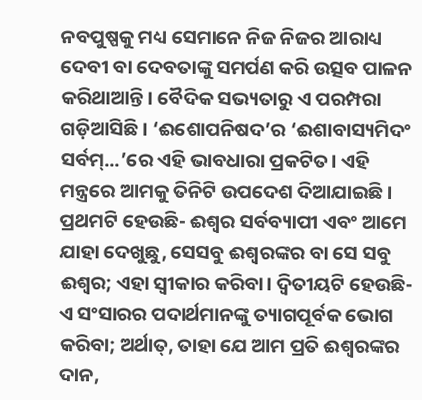ନବପୁଷ୍ପକୁ ମଧ୍ୟ ସେମାନେ ନିଜ ନିଜର ଆରାଧ୍ୟ ଦେବୀ ବା ଦେବତାଙ୍କୁ ସମର୍ପଣ କରି ଉତ୍ସବ ପାଳନ କରିଥାଆନ୍ତି। ବୈଦିକ ସଭ୍ୟତାରୁ ଏ ପରମ୍ପରା ଗଡ଼ିଆସିଛି। ‘ଈଶୋପନିଷଦ’ର ‘ଈଶାବାସ୍ୟମିଦଂ ସର୍ବମ୍...’ରେ ଏହି ଭାବଧାରା ପ୍ରକଟିତ। ଏହି ମନ୍ତ୍ରରେ ଆମକୁ ତିନିଟି ଉପଦେଶ ଦିଆଯାଇଛି। ପ୍ରଥମଟି ହେଉଛି- ଈଶ୍ୱର ସର୍ବବ୍ୟାପୀ ଏବଂ ଆମେ ଯାହା ଦେଖୁଛୁ, ସେସବୁ ଈଶ୍ୱରଙ୍କର ବା ସେ ସବୁ ଈଶ୍ୱର; ଏହା ସ୍ୱୀକାର କରିବା। ଦ୍ୱିତୀୟଟି ହେଉଛି- ଏ ସଂସାରର ପଦାର୍ଥମାନଙ୍କୁ ତ୍ୟାଗପୂର୍ବକ ଭୋଗ କରିବା; ଅର୍ଥାତ୍, ତାହା ଯେ ଆମ ପ୍ରତି ଈଶ୍ୱରଙ୍କର ଦାନ,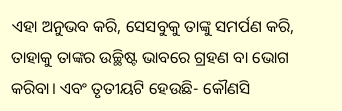ଏହା ଅନୁଭବ କରି, ସେସବୁକୁ ତାଙ୍କୁ ସମର୍ପଣ କରି, ତାହାକୁ ତାଙ୍କର ଉଚ୍ଛିଷ୍ଟ ଭାବରେ ଗ୍ରହଣ ବା ଭୋଗ କରିବା। ଏବଂ ତୃତୀୟଟି ହେଉଛି- କୌଣସି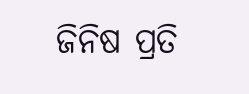ଜିନିଷ ପ୍ରତି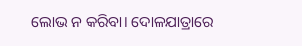ଲୋଭ ନ କରିବା। ଦୋଳଯାତ୍ରାରେ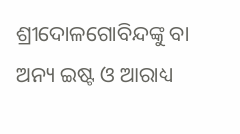ଶ୍ରୀଦୋଳଗୋବିନ୍ଦଙ୍କୁ ବା ଅନ୍ୟ ଇଷ୍ଟ ଓ ଆରାଧ୍ୟ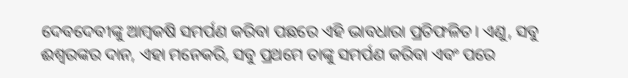ଦେବଦେବୀଙ୍କୁ ଆମ୍ବକଷି ସମର୍ପଣ କରିବା ପଛରେ ଏହି ଭାବଧାରା ପ୍ରତିଫଳିତ। ଏଣୁ, ସବୁ ଈଶ୍ୱରଙ୍କର ଦାନ, ଏହା ମନେକରି, ସବୁ ପ୍ରଥମେ ତାଙ୍କୁ ସମର୍ପଣ କରିବା ଏବଂ ପରେ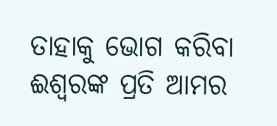ତାହାକୁ ଭୋଗ କରିବା ଈଶ୍ୱରଙ୍କ ପ୍ରତି ଆମର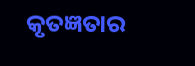କୃତଜ୍ଞତାର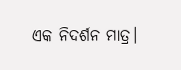ଏକ ନିଦର୍ଶନ ମାତ୍ର।